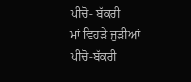ਪੀਚੋ- ਬੱਕਰੀ
ਮਾਂ ਵਿਹੜੇ ਜੁੜੀਆਂ
ਪੀਚੋ-ਬੱਕਰੀ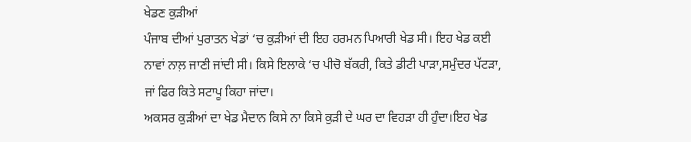ਖੇਡਣ ਕੁੜੀਆਂ
ਪੰਜਾਬ ਦੀਆਂ ਪੁਰਾਤਨ ਖੇਡਾਂ ‘ਚ ਕੁੜੀਆਂ ਦੀ ਇਹ ਹਰਮਨ ਪਿਆਰੀ ਖੇਡ ਸੀ। ਇਹ ਖੇਡ ਕਈ ਨਾਵਾਂ ਨਾਲ਼ ਜਾਣੀ ਜਾਂਦੀ ਸੀ। ਕਿਸੇ ਇਲਾਕੇ ‘ਚ ਪੀਚੋ ਬੱਕਰੀ, ਕਿਤੇ ਡੀਟੀ ਪਾੜਾ,ਸਮੁੰਦਰ ਪੱਟੜਾ, ਜਾਂ ਫਿਰ ਕਿਤੇ ਸਟਾਪੂ ਕਿਹਾ ਜਾਂਦਾ।
ਅਕਸਰ ਕੁੜੀਆਂ ਦਾ ਖੇਡ ਮੈਦਾਨ ਕਿਸੇ ਨਾ ਕਿਸੇ ਕੁੜੀ ਦੇ ਘਰ ਦਾ ਵਿਹੜਾ ਹੀ ਹੁੰਦਾ।ਇਹ ਖੇਡ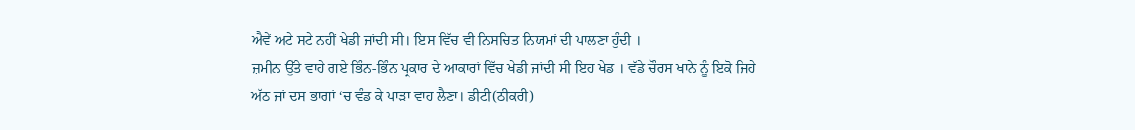ਐਵੇਂ ਅਟੇ ਸਟੇ ਨਹੀਂ ਖੇਡੀ ਜਾਂਦੀ ਸੀ। ਇਸ ਵਿੱਚ ਵੀ ਨਿਸਚਿਤ ਨਿਯਮਾਂ ਦੀ ਪਾਲਣਾ ਹੁੰਦੀ ।
ਜ਼ਮੀਨ ਉੱਤੇ ਵਾਹੇ ਗਏ ਭਿੰਨ-ਭਿੰਨ ਪ੍ਰਕਾਰ ਦੇ ਆਕਾਰਾਂ ਵਿੱਚ ਖੇਡੀ ਜਾਂਦੀ ਸੀ ਇਹ ਖੇਡ । ਵੱਡੇ ਚੌਰਸ ਖਾਨੇ ਨੂੰ ਇਕੋ ਜਿਹੇ ਅੱਠ ਜਾਂ ਦਸ ਭਾਗਾਂ ‘ਚ ਵੰਡ ਕੇ ਪਾੜਾ ਵਾਹ ਲੈਣਾ। ਡੀਟੀ(ਠੀਕਰੀ)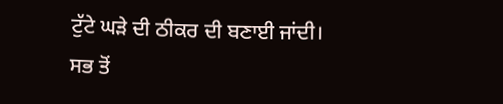ਟੁੱਟੇ ਘੜੇ ਦੀ ਠੀਕਰ ਦੀ ਬਣਾਈ ਜਾਂਦੀ।
ਸਭ ਤੋਂ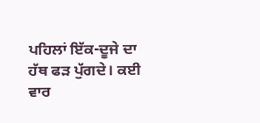ਪਹਿਲਾਂ ਇੱਕ-ਦੂਜੇ ਦਾ ਹੱਥ ਫੜ ਪੁੱਗਦੇ। ਕਈ ਵਾਰ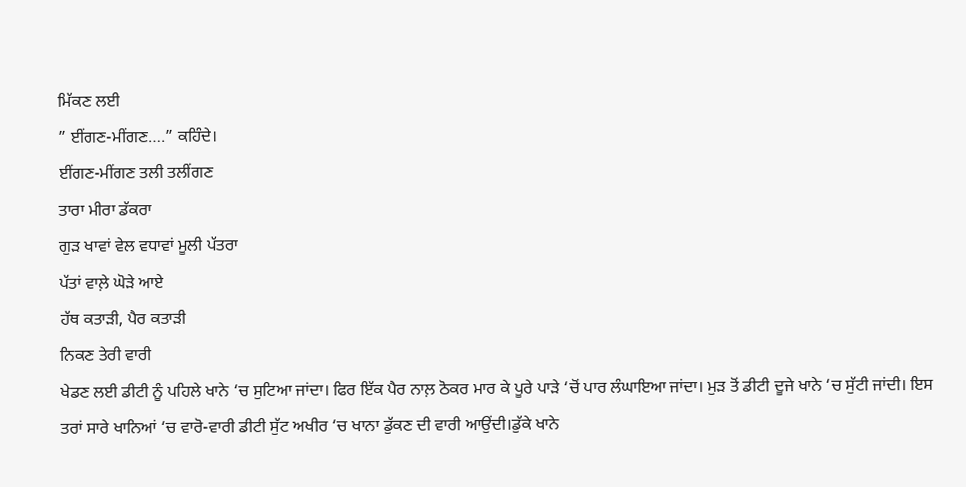ਮਿੱਕਣ ਲਈ
” ਈਂਗਣ-ਮੀਂਗਣ….” ਕਹਿੰਦੇ।
ਈਂਗਣ-ਮੀਂਗਣ ਤਲੀ ਤਲੀਂਗਣ
ਤਾਰਾ ਮੀਰਾ ਡੱਕਰਾ
ਗੁੜ ਖਾਵਾਂ ਵੇਲ ਵਧਾਵਾਂ ਮੂਲੀ ਪੱਤਰਾ
ਪੱਤਾਂ ਵਾਲ਼ੇ ਘੋੜੇ ਆਏ
ਹੱਥ ਕਤਾੜੀ, ਪੈਰ ਕਤਾੜੀ
ਨਿਕਣ ਤੇਰੀ ਵਾਰੀ
ਖੇਡਣ ਲਈ ਡੀਟੀ ਨੂੰ ਪਹਿਲੇ ਖਾਨੇ ‘ਚ ਸੁਟਿਆ ਜਾਂਦਾ। ਫਿਰ ਇੱਕ ਪੈਰ ਨਾਲ਼ ਠੋਕਰ ਮਾਰ ਕੇ ਪੂਰੇ ਪਾੜੇ ‘ਚੋਂ ਪਾਰ ਲੰਘਾਇਆ ਜਾਂਦਾ। ਮੁੜ ਤੋਂ ਡੀਟੀ ਦੂਜੇ ਖਾਨੇ ‘ਚ ਸੁੱਟੀ ਜਾਂਦੀ। ਇਸ ਤਰਾਂ ਸਾਰੇ ਖਾਨਿਆਂ ‘ਚ ਵਾਰੋ-ਵਾਰੀ ਡੀਟੀ ਸੁੱਟ ਅਖੀਰ ‘ਚ ਖਾਨਾ ਡੁੱਕਣ ਦੀ ਵਾਰੀ ਆਉਂਦੀ।ਡੁੱਕੇ ਖਾਨੇ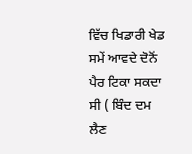ਵਿੱਚ ਖਿਡਾਰੀ ਖੇਡ ਸਮੇਂ ਆਵਦੇ ਦੋਨੋਂ ਪੈਰ ਟਿਕਾ ਸਕਦਾ ਸੀ ( ਬਿੰਦ ਦਮ ਲੈਣ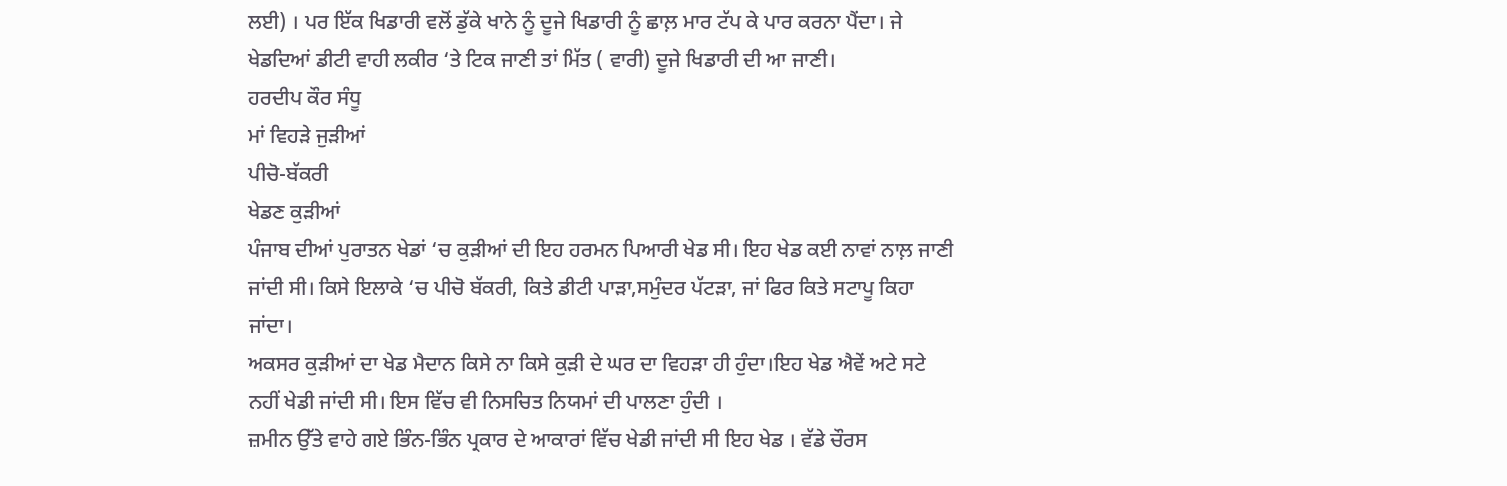ਲਈ) । ਪਰ ਇੱਕ ਖਿਡਾਰੀ ਵਲੋਂ ਡੁੱਕੇ ਖਾਨੇ ਨੂੰ ਦੂਜੇ ਖਿਡਾਰੀ ਨੂੰ ਛਾਲ਼ ਮਾਰ ਟੱਪ ਕੇ ਪਾਰ ਕਰਨਾ ਪੈਂਦਾ। ਜੇ ਖੇਡਦਿਆਂ ਡੀਟੀ ਵਾਹੀ ਲਕੀਰ ‘ਤੇ ਟਿਕ ਜਾਣੀ ਤਾਂ ਮਿੱਤ ( ਵਾਰੀ) ਦੂਜੇ ਖਿਡਾਰੀ ਦੀ ਆ ਜਾਣੀ।
ਹਰਦੀਪ ਕੌਰ ਸੰਧੂ
ਮਾਂ ਵਿਹੜੇ ਜੁੜੀਆਂ
ਪੀਚੋ-ਬੱਕਰੀ
ਖੇਡਣ ਕੁੜੀਆਂ
ਪੰਜਾਬ ਦੀਆਂ ਪੁਰਾਤਨ ਖੇਡਾਂ ‘ਚ ਕੁੜੀਆਂ ਦੀ ਇਹ ਹਰਮਨ ਪਿਆਰੀ ਖੇਡ ਸੀ। ਇਹ ਖੇਡ ਕਈ ਨਾਵਾਂ ਨਾਲ਼ ਜਾਣੀ ਜਾਂਦੀ ਸੀ। ਕਿਸੇ ਇਲਾਕੇ ‘ਚ ਪੀਚੋ ਬੱਕਰੀ, ਕਿਤੇ ਡੀਟੀ ਪਾੜਾ,ਸਮੁੰਦਰ ਪੱਟੜਾ, ਜਾਂ ਫਿਰ ਕਿਤੇ ਸਟਾਪੂ ਕਿਹਾ ਜਾਂਦਾ।
ਅਕਸਰ ਕੁੜੀਆਂ ਦਾ ਖੇਡ ਮੈਦਾਨ ਕਿਸੇ ਨਾ ਕਿਸੇ ਕੁੜੀ ਦੇ ਘਰ ਦਾ ਵਿਹੜਾ ਹੀ ਹੁੰਦਾ।ਇਹ ਖੇਡ ਐਵੇਂ ਅਟੇ ਸਟੇ ਨਹੀਂ ਖੇਡੀ ਜਾਂਦੀ ਸੀ। ਇਸ ਵਿੱਚ ਵੀ ਨਿਸਚਿਤ ਨਿਯਮਾਂ ਦੀ ਪਾਲਣਾ ਹੁੰਦੀ ।
ਜ਼ਮੀਨ ਉੱਤੇ ਵਾਹੇ ਗਏ ਭਿੰਨ-ਭਿੰਨ ਪ੍ਰਕਾਰ ਦੇ ਆਕਾਰਾਂ ਵਿੱਚ ਖੇਡੀ ਜਾਂਦੀ ਸੀ ਇਹ ਖੇਡ । ਵੱਡੇ ਚੌਰਸ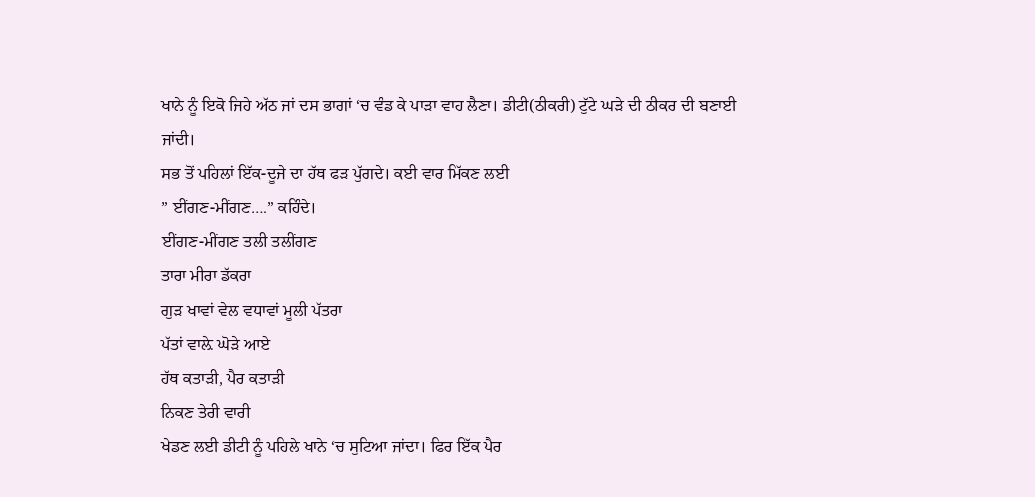ਖਾਨੇ ਨੂੰ ਇਕੋ ਜਿਹੇ ਅੱਠ ਜਾਂ ਦਸ ਭਾਗਾਂ ‘ਚ ਵੰਡ ਕੇ ਪਾੜਾ ਵਾਹ ਲੈਣਾ। ਡੀਟੀ(ਠੀਕਰੀ) ਟੁੱਟੇ ਘੜੇ ਦੀ ਠੀਕਰ ਦੀ ਬਣਾਈ ਜਾਂਦੀ।
ਸਭ ਤੋਂ ਪਹਿਲਾਂ ਇੱਕ-ਦੂਜੇ ਦਾ ਹੱਥ ਫੜ ਪੁੱਗਦੇ। ਕਈ ਵਾਰ ਮਿੱਕਣ ਲਈ
” ਈਂਗਣ-ਮੀਂਗਣ….” ਕਹਿੰਦੇ।
ਈਂਗਣ-ਮੀਂਗਣ ਤਲੀ ਤਲੀਂਗਣ
ਤਾਰਾ ਮੀਰਾ ਡੱਕਰਾ
ਗੁੜ ਖਾਵਾਂ ਵੇਲ ਵਧਾਵਾਂ ਮੂਲੀ ਪੱਤਰਾ
ਪੱਤਾਂ ਵਾਲ਼ੇ ਘੋੜੇ ਆਏ
ਹੱਥ ਕਤਾੜੀ, ਪੈਰ ਕਤਾੜੀ
ਨਿਕਣ ਤੇਰੀ ਵਾਰੀ
ਖੇਡਣ ਲਈ ਡੀਟੀ ਨੂੰ ਪਹਿਲੇ ਖਾਨੇ ‘ਚ ਸੁਟਿਆ ਜਾਂਦਾ। ਫਿਰ ਇੱਕ ਪੈਰ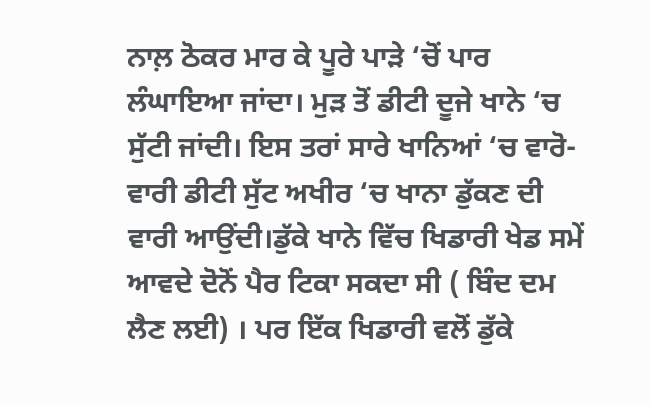ਨਾਲ਼ ਠੋਕਰ ਮਾਰ ਕੇ ਪੂਰੇ ਪਾੜੇ ‘ਚੋਂ ਪਾਰ ਲੰਘਾਇਆ ਜਾਂਦਾ। ਮੁੜ ਤੋਂ ਡੀਟੀ ਦੂਜੇ ਖਾਨੇ ‘ਚ ਸੁੱਟੀ ਜਾਂਦੀ। ਇਸ ਤਰਾਂ ਸਾਰੇ ਖਾਨਿਆਂ ‘ਚ ਵਾਰੋ-ਵਾਰੀ ਡੀਟੀ ਸੁੱਟ ਅਖੀਰ ‘ਚ ਖਾਨਾ ਡੁੱਕਣ ਦੀ ਵਾਰੀ ਆਉਂਦੀ।ਡੁੱਕੇ ਖਾਨੇ ਵਿੱਚ ਖਿਡਾਰੀ ਖੇਡ ਸਮੇਂ ਆਵਦੇ ਦੋਨੋਂ ਪੈਰ ਟਿਕਾ ਸਕਦਾ ਸੀ ( ਬਿੰਦ ਦਮ ਲੈਣ ਲਈ) । ਪਰ ਇੱਕ ਖਿਡਾਰੀ ਵਲੋਂ ਡੁੱਕੇ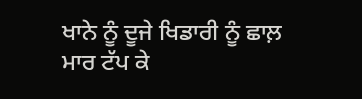ਖਾਨੇ ਨੂੰ ਦੂਜੇ ਖਿਡਾਰੀ ਨੂੰ ਛਾਲ਼ ਮਾਰ ਟੱਪ ਕੇ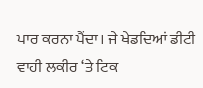ਪਾਰ ਕਰਨਾ ਪੈਂਦਾ। ਜੇ ਖੇਡਦਿਆਂ ਡੀਟੀ ਵਾਹੀ ਲਕੀਰ ‘ਤੇ ਟਿਕ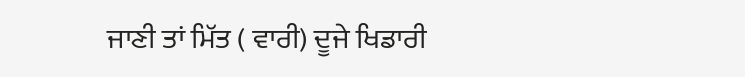ਜਾਣੀ ਤਾਂ ਮਿੱਤ ( ਵਾਰੀ) ਦੂਜੇ ਖਿਡਾਰੀ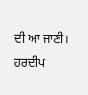ਦੀ ਆ ਜਾਣੀ।
ਹਰਦੀਪ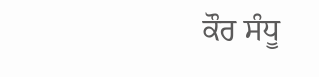ਕੌਰ ਸੰਧੂ